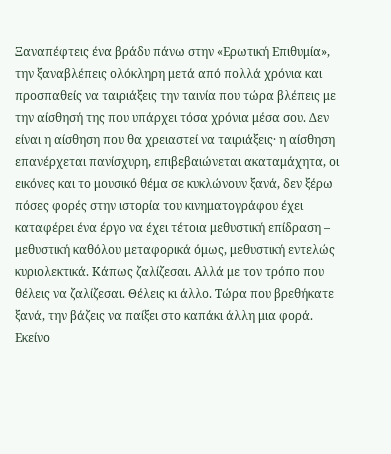Ξαναπέφτεις ένα βράδυ πάνω στην «Ερωτική Επιθυμία», την ξαναβλέπεις ολόκληρη μετά από πολλά χρόνια και προσπαθείς να ταιριάξεις την ταινία που τώρα βλέπεις με την αίσθησή της που υπάρχει τόσα χρόνια μέσα σου. Δεν είναι η αίσθηση που θα χρειαστεί να ταιριάξεις· η αίσθηση επανέρχεται πανίσχυρη, επιβεβαιώνεται ακαταμάχητα, οι εικόνες και το μουσικό θέμα σε κυκλώνουν ξανά, δεν ξέρω πόσες φορές στην ιστορία του κινηματογράφου έχει καταφέρει ένα έργο να έχει τέτοια μεθυστική επίδραση – μεθυστική καθόλου μεταφορικά όμως, μεθυστική εντελώς κυριολεκτικά. Κάπως ζαλίζεσαι. Αλλά με τον τρόπο που θέλεις να ζαλίζεσαι. Θέλεις κι άλλο. Τώρα που βρεθήκατε ξανά, την βάζεις να παίξει στο καπάκι άλλη μια φορά.
Εκείνο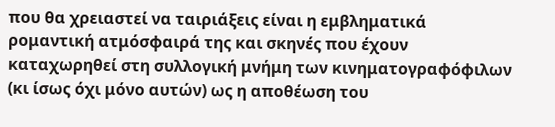που θα χρειαστεί να ταιριάξεις είναι η εμβληματικά ρομαντική ατμόσφαιρά της και σκηνές που έχουν καταχωρηθεί στη συλλογική μνήμη των κινηματογραφόφιλων (κι ίσως όχι μόνο αυτών) ως η αποθέωση του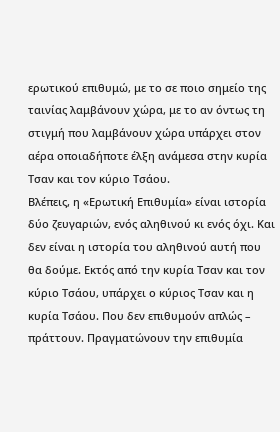ερωτικού επιθυμώ, με το σε ποιο σημείο της ταινίας λαμβάνουν χώρα, με το αν όντως τη στιγμή που λαμβάνουν χώρα υπάρχει στον αέρα οποιαδήποτε έλξη ανάμεσα στην κυρία Τσαν και τον κύριο Τσάου.
Βλέπεις, η «Ερωτική Επιθυμία» είναι ιστορία δύο ζευγαριών, ενός αληθινού κι ενός όχι. Και δεν είναι η ιστορία του αληθινού αυτή που θα δούμε. Εκτός από την κυρία Τσαν και τον κύριο Τσάου, υπάρχει ο κύριος Τσαν και η κυρία Τσάου. Που δεν επιθυμούν απλώς – πράττουν. Πραγματώνουν την επιθυμία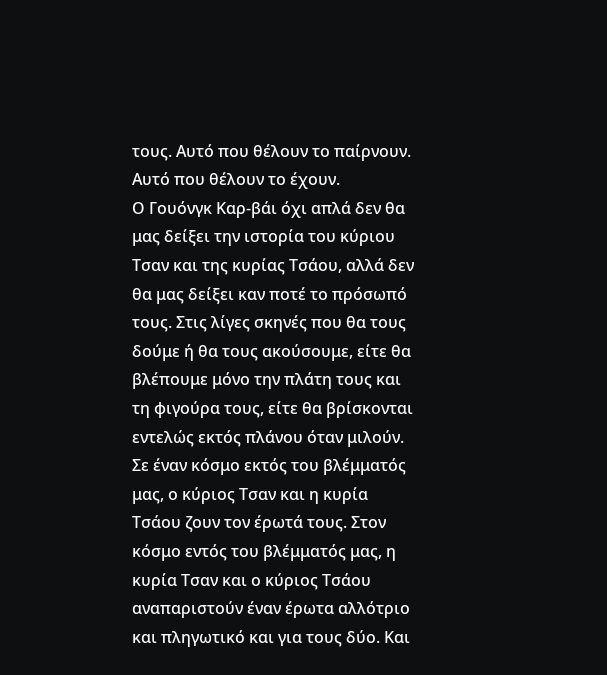τους. Αυτό που θέλουν το παίρνουν. Αυτό που θέλουν το έχουν.
Ο Γουόνγκ Καρ-βάι όχι απλά δεν θα μας δείξει την ιστορία του κύριου Τσαν και της κυρίας Τσάου, αλλά δεν θα μας δείξει καν ποτέ το πρόσωπό τους. Στις λίγες σκηνές που θα τους δούμε ή θα τους ακούσουμε, είτε θα βλέπουμε μόνο την πλάτη τους και τη φιγούρα τους, είτε θα βρίσκονται εντελώς εκτός πλάνου όταν μιλούν. Σε έναν κόσμο εκτός του βλέμματός μας, ο κύριος Τσαν και η κυρία Τσάου ζουν τον έρωτά τους. Στον κόσμο εντός του βλέμματός μας, η κυρία Τσαν και ο κύριος Τσάου αναπαριστούν έναν έρωτα αλλότριο και πληγωτικό και για τους δύο. Και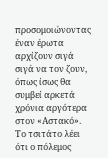προσομοιώνοντας έναν έρωτα αρχίζουν σιγά σιγά να τον ζουν, όπως ίσως θα συμβεί αρκετά χρόνια αργότερα στον «Αστακό».
Το τσιτάτο λέει ότι ο πόλεμος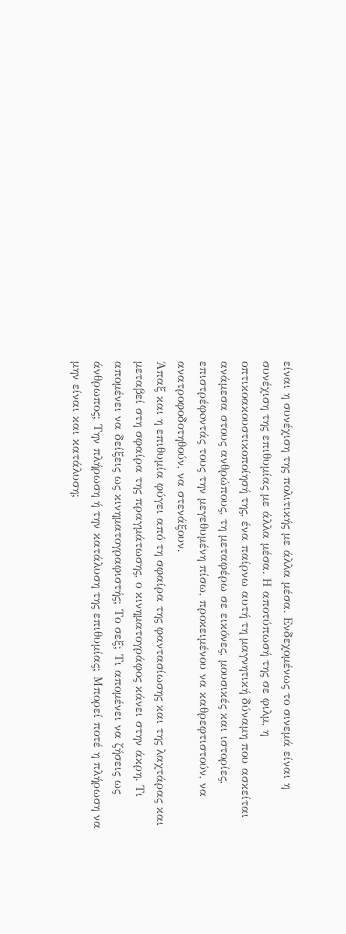είναι η συνέχιση της πολιτικής με άλλα μέσα. Ενδεχομένως το σινεμά είναι η συνέχιση της επιθυμίας με άλλα μέσα. Η αποτύπωσή της σε φιλμ, η οπτικοακουστικοποίησή της, ένα παίρνω αυτή τη μαγνητική δύναμη που ασκείται ανάμεσα στους ανθρώπους, τη μεταφέρω σε εικόνες, μουσικές και ιστορίες, επιστρέφoντάς τους την μεγεθυμένη πίσω, προκειμένου να καθρεφτιστούν, να ανατροφοδοτηθούν, να στενάξουν.
Άπαξ και η επιθυμία φύγει από τη σφαίρα της φαντασίωσης και της λαχτάρας και μεταβεί στη σφαίρα της πραγμάτωσης, ο κινηματογράφος κάνει στην άκρη. Τι απομένει να δείξεις ως κινηματογραφιστής; Το σεξ; Τι απομένει να ζήσεις ως άνθρωπος; Την πλήρωση ή την κατάλυση της επιθυμίας; Μπορεί ποτέ η πλήρωση να μην είναι και κατάλυση;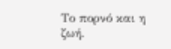Το πορνό και η ζωή.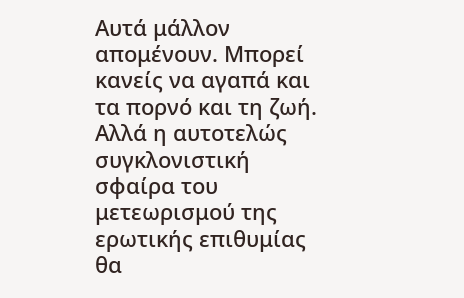Αυτά μάλλον απομένουν. Μπορεί κανείς να αγαπά και τα πορνό και τη ζωή. Αλλά η αυτοτελώς συγκλονιστική σφαίρα του μετεωρισμού της ερωτικής επιθυμίας θα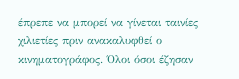έπρεπε να μπορεί να γίνεται ταινίες χιλιετίες πριν ανακαλυφθεί ο κινηματογράφος. Όλοι όσοι έζησαν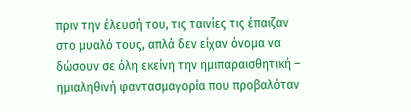πριν την έλευσή του, τις ταινίες τις έπαιζαν στο μυαλό τους, απλά δεν είχαν όνομα να δώσουν σε όλη εκείνη την ημιπαραισθητική – ημιαληθινή φαντασμαγορία που προβαλόταν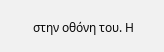στην οθόνη του. Η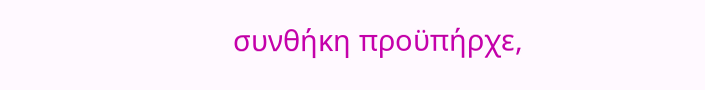συνθήκη προϋπήρχε,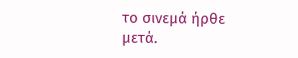το σινεμά ήρθε μετά.